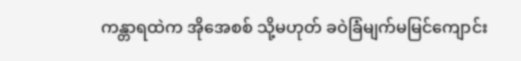ကန္တာရထဲက အိုအေစစ် သို့မဟုတ် ခဝဲခြံမျက်မမြင်ကျောင်း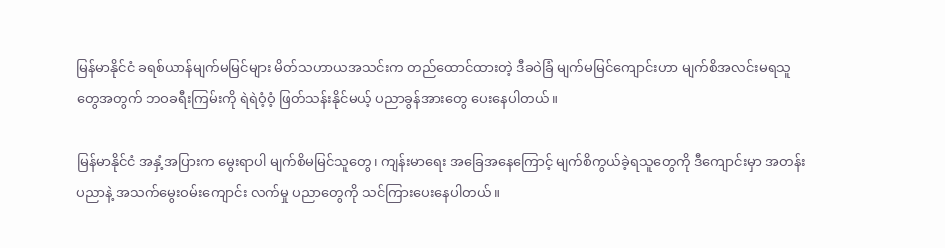မြန်မာနိုင်ငံ ခရစ်ယာန်မျက်မမြင်များ မိတ်သဟာယအသင်းက တည်ထောင်ထားတဲ့ ဒီခဝဲခြံ မျက်မမြင်ကျောင်းဟာ မျက်စိအလင်းမရသူတွေအတွက် ဘဝခရီးကြမ်းကို ရဲရဲဝံ့ဝံ့ ဖြတ်သန်းနိုင်မယ့် ပညာခွန်အားတွေ ပေးနေပါတယ်။

မြန်မာနိုင်ငံ အနှံ့အပြားက မွေးရာပါ မျက်စိမမြင်သူတွေ၊ ကျန်းမာရေး အခြေအနေကြောင့် မျက်စိကွယ်ခဲ့ရသူတွေကို ဒီကျောင်းမှာ အတန်းပညာနဲ့ အသက်မွေးဝမ်းကျောင်း လက်မှု ပညာတွေကို သင်ကြားပေးနေပါတယ်။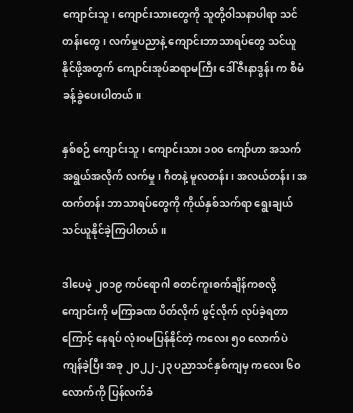ကျောင်းသူ၊ ကျောင်းသားတွေကို သူတို့ဝါသနာပါရာ သင်တန်းတွေ၊ လက်မှုပညာနဲ့ ကျောင်းဘာသာရပ်တွေ သင်ယူနိုင်ဖို့အတွက် ကျောင်းအုပ်ဆရာမကြီး ဒေါ်ဇီးနာဒွန်း က စီမံခန့်ခွဲပေးပါတယ်။

နှစ်စဉ် ကျောင်းသူ၊ ကျောင်းသား ၁၀၀ ကျော်ဟာ အသက်အရွယ်အလိုက် လက်မှု၊ ဂီတနဲ့ မူလတန်း၊ အလယ်တန်း၊ အထက်တန်း ဘာသာရပ်တွေကို ကိုယ်နှစ်သက်ရာ ရွေးချယ် သင်ယူနိုင်ခဲ့ကြပါတယ်။

ဒါပေမဲ့ ၂၀၁၉ ကပ်ရောဂါ စတင်ကူးစက်ချိန်ကစလို့ ကျောင်းကို မကြာခဏ ပိတ်လိုက် ဖွင့်လိုက် လုပ်ခဲ့ရတာကြောင့် နေရပ် လုံးဝမပြန်နိုင်တဲ့ ကလေး ၅၀ လောက်ပဲ ကျန်ခဲ့ပြီး အခု ၂၀၂၂-၂၃ ပညာသင်နှစ်ကျမှ ကလေး ၆၀ လောက်ကို ပြန်လက်ခံ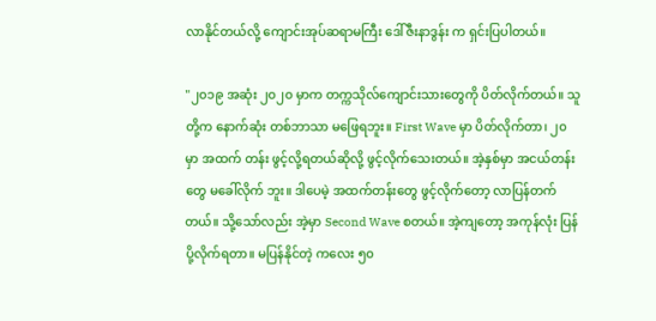လာနိုင်တယ်လို့ ကျောင်းအုပ်ဆရာမကြီး ဒေါ်ဇီးနာဒွန်း က ရှင်းပြပါတယ်။

"၂၀၁၉ အဆုံး ၂၀၂၀ မှာက တက္ကသိုလ်ကျောင်းသားတွေကို ပိတ်လိုက်တယ်။ သူတို့က နောက်ဆုံး တစ်ဘာသာ မဖြေရဘူး။ First Wave မှာ ပိတ်လိုက်တာ၊ ၂၀ မှာ အထက် တန်း ဖွင့်လို့ရတယ်ဆိုလို့ ဖွင့်လိုက်သေးတယ်။ အဲ့နှစ်မှာ အငယ်တန်းတွေ မခေါ်လိုက် ဘူး။ ဒါပေမဲ့ အထက်တန်းတွေ ဖွင့်လိုက်တော့ လာပြန်တက်တယ်။ သို့သော်လည်း အဲ့မှာ Second Wave စတယ်။ အဲ့ကျတော့ အကုန်လုံး ပြန်ပို့လိုက်ရတာ။ မပြန်နိုင်တဲ့ ကလေး ၅၀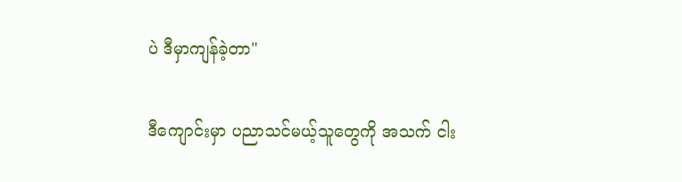ပဲ ဒီမှာကျန်ခဲ့တာ"

ဒီကျောင်းမှာ ပညာသင်မယ့်သူတွေကို အသက် ငါး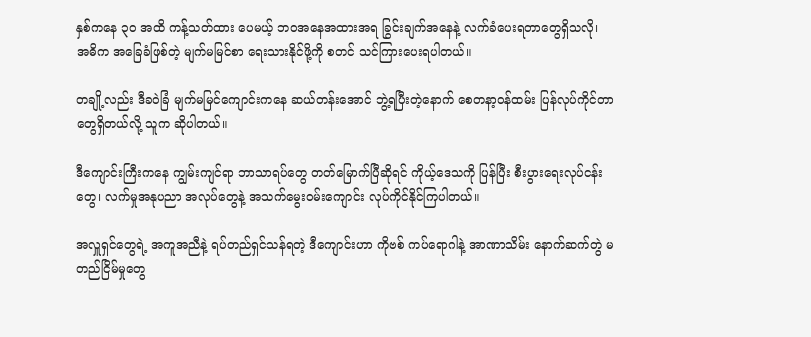နှစ်ကနေ ၃၀ အထိ ကန့်သတ်ထား ပေမယ့် ဘဝအနေအထားအရ ခြွင်းချက်အနေနဲ့ လက်ခံပေးရတာတွေရှိသလို၊ အဓိက အခြေခံဖြစ်တဲ့ မျက်မမြင်စာ ရေးသားနိုင်ဖို့ကို စတင် သင်ကြားပေးရပါတယ်။

တချို့လည်း ဒီခဝဲခြံ မျက်မမြင်ကျောင်းကနေ ဆယ်တန်းအောင် ဘွဲ့ရပြီးတဲ့နောက် စေတနာ့ဝန်ထမ်း ပြန်လုပ်ကိုင်တာတွေရှိတယ်လို့ သူက ဆိုပါတယ်။

ဒီကျောင်းကြီးကနေ ကျွမ်းကျင်ရာ ဘာသာရပ်တွေ တတ်မြောက်ပြီဆိုရင် ကိုယ့်ဒေသကို ပြန်ပြီး စီးပွားရေးလုပ်ငန်းတွေ၊ လက်မှုအနုပညာ အလုပ်တွေနဲ့ အသက်မွေးဝမ်းကျောင်း လုပ်ကိုင်နိုင်ကြပါတယ်။

အလှူရှင်တွေရဲ့ အကူအညီနဲ့ ရပ်တည်ရှင်သန်ရတဲ့ ဒီကျောင်းဟာ ကိုဗစ် ကပ်ရောဂါနဲ့ အာဏာသိမ်း နောက်ဆက်တွဲ မတည်ငြိမ်မှုတွေ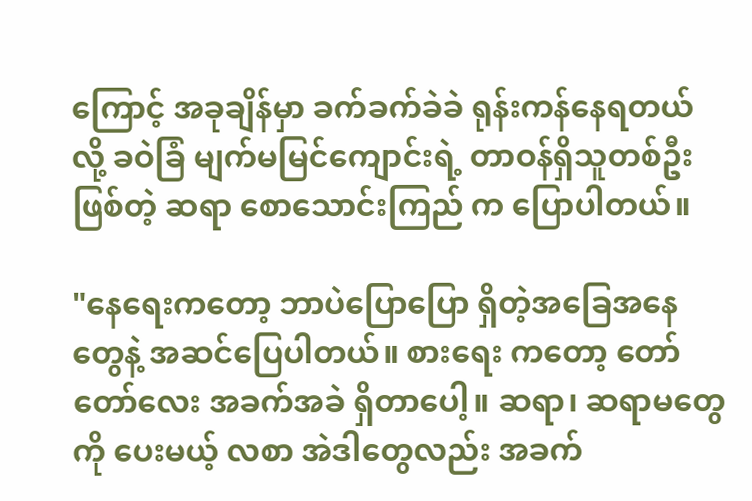ကြောင့် အခုချိန်မှာ ခက်ခက်ခဲခဲ ရုန်းကန်နေရတယ်လို့ ခဝဲခြံ မျက်မမြင်ကျောင်းရဲ့ တာဝန်ရှိသူတစ်ဦးဖြစ်တဲ့ ဆရာ စောသောင်းကြည် က ပြောပါတယ်။

"နေရေးကတော့ ဘာပဲပြောပြော ရှိတဲ့အခြေအနေတွေနဲ့ အဆင်ပြေပါတယ်။ စားရေး ကတော့ တော်တော်လေး အခက်အခဲ ရှိတာပေါ့။ ဆရာ၊ ဆရာမတွေကို ပေးမယ့် လစာ အဲဒါတွေလည်း အခက်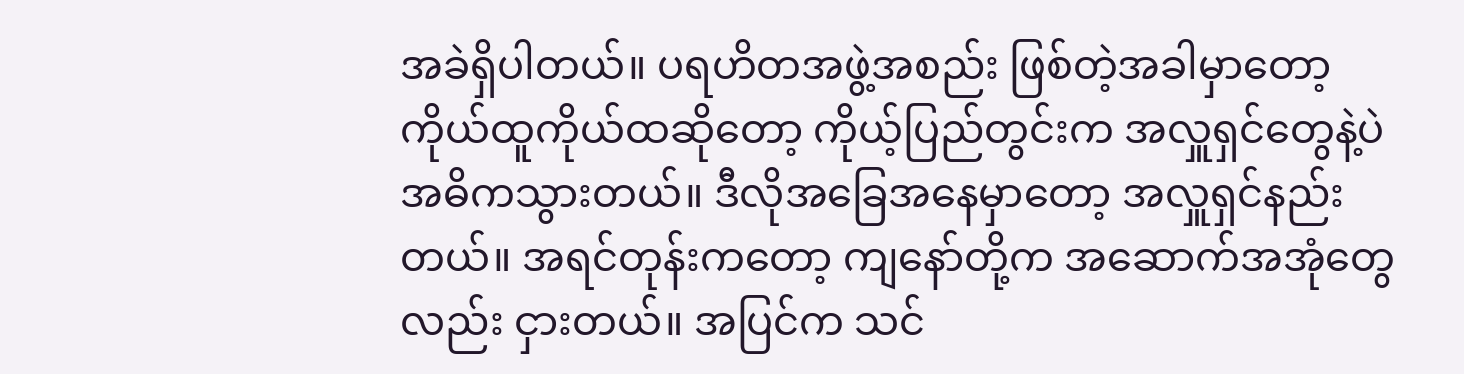အခဲရှိပါတယ်။ ပရဟိတအဖွဲ့အစည်း ဖြစ်တဲ့အခါမှာတော့ ကိုယ်ထူကိုယ်ထဆိုတော့ ကိုယ့်ပြည်တွင်းက အလှူရှင်တွေနဲ့ပဲ အဓိကသွားတယ်။ ဒီလိုအခြေအနေမှာတော့ အလှူရှင်နည်းတယ်။ အရင်တုန်းကတော့ ကျနော်တို့က အဆောက်အအုံတွေလည်း ငှားတယ်။ အပြင်က သင်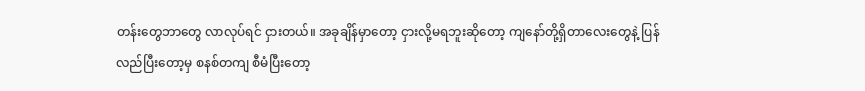တန်းတွေဘာတွေ လာလုပ်ရင် ငှားတယ်။ အခုချိန်မှာတော့ ငှားလို့မရဘူးဆိုတော့ ကျနော်တို့ရှိတာလေးတွေနဲ့ ပြန်လည်ပြီးတော့မှ စနစ်တကျ စီမံပြီးတော့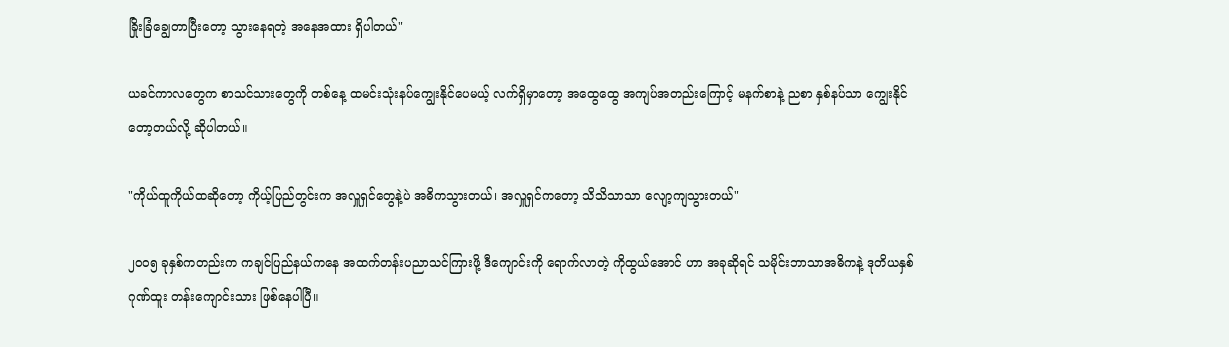ခြိုးခြံချွေတာပြီးတော့ သွားနေရတဲ့ အနေအထား ရှိပါတယ်"

ယခင်ကာလတွေက စာသင်သားတွေကို တစ်နေ့ ထမင်းသုံးနပ်ကျွေးနိုင်ပေမယ့် လက်ရှိမှာတော့ အထွေထွေ အကျပ်အတည်းကြောင့် မနက်စာနဲ့ ညစာ နှစ်နပ်သာ ကျွေးနိုင်တော့တယ်လို့ ဆိုပါတယ်။

"ကိုယ်ထူကိုယ်ထဆိုတော့ ကိုယ့်ပြည်တွင်းက အလှူရှင်တွေနဲ့ပဲ အဓိကသွားတယ်၊ အလှူရှင်ကတော့ သိသိသာသာ လျော့ကျသွားတယ်"

၂၀၀၅ ခုနှစ်ကတည်းက ကချင်ပြည်နယ်ကနေ အထက်တန်းပညာသင်ကြားဖို့ ဒီကျောင်းကို ရောက်လာတဲ့ ကိုထွယ်အောင် ဟာ အခုဆိုရင် သမိုင်းဘာသာအဓိကနဲ့ ဒုတိယနှစ် ဂုဏ်ထူး တန်းကျောင်းသား ဖြစ်နေပါပြီ။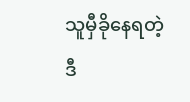သူမှီခိုနေရတဲ့ ဒီ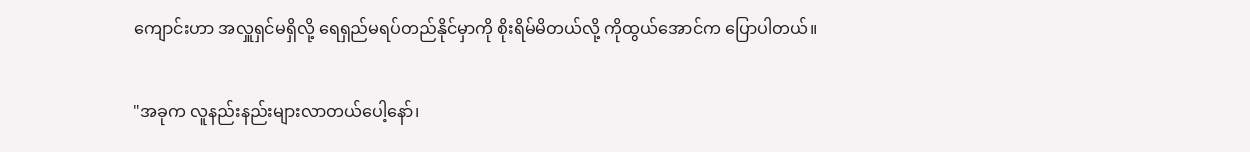ကျောင်းဟာ အလှူရှင်မရှိလို့ ရေရှည်မရပ်တည်နိုင်မှာကို စိုးရိမ်မိတယ်လို့ ကိုထွယ်အောင်က ပြောပါတယ်။

"အခုက လူနည်းနည်းများလာတယ်ပေါ့နော်၊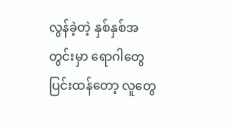လွန်ခဲ့တဲ့ နှစ်နှစ်အတွင်းမှာ ရောဂါတွေ ပြင်းထန်တော့ လူတွေ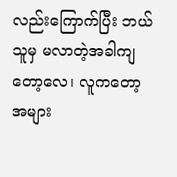လည်းကြောက်ပြီး ဘယ်သူမှ မလာတဲ့အခါကျတော့လေ၊ လူကတော့ အများ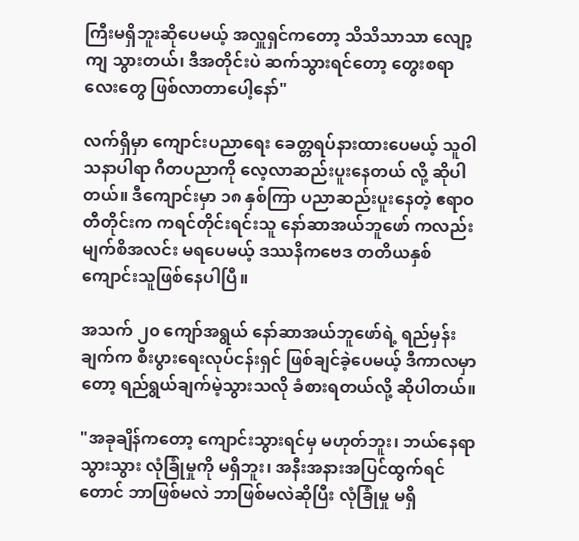ကြီးမရှိဘူးဆိုပေမယ့် အလှူရှင်ကတော့ သိသိသာသာ လျော့ကျ သွားတယ်၊ ဒီအတိုင်းပဲ ဆက်သွားရင်တော့ တွေးစရာလေးတွေ ဖြစ်လာတာပေါ့နော်"

လက်ရှိမှာ ကျောင်းပညာရေး ခေတ္တရပ်နားထားပေမယ့် သူဝါသနာပါရာ ဂီတပညာကို လေ့လာဆည်းပူးနေတယ် လို့ ဆိုပါတယ်။ ဒီကျောင်းမှာ ၁၈ နှစ်ကြာ ပညာဆည်းပူးနေတဲ့ ဧရာဝတီတိုင်းက ကရင်တိုင်းရင်းသူ နော်ဆာအယ်ဘူဖော် ကလည်း မျက်စိအလင်း မရပေမယ့် ဒဿနိကဗေဒ တတိယနှစ်ကျောင်းသူဖြစ်နေပါပြီ။

အသက် ၂၀ ကျော်အရွယ် နော်ဆာအယ်ဘူဖော်ရဲ့ ရည်မှန်းချက်က စီးပွားရေးလုပ်ငန်းရှင် ဖြစ်ချင်ခဲ့ပေမယ့် ဒီကာလမှာတော့ ရည်ရွယ်ချက်မဲ့သွားသလို ခံစားရတယ်လို့ ဆိုပါတယ်။

"အခုချိန်ကတော့ ကျောင်းသွားရင်မှ မဟုတ်ဘူး၊ ဘယ်နေရာသွားသွား လုံခြုံမှုကို မရှိဘူး၊ အနီးအနားအပြင်ထွက်ရင်တောင် ဘာဖြစ်မလဲ ဘာဖြစ်မလဲဆိုပြီး လုံခြုံမှု မရှိ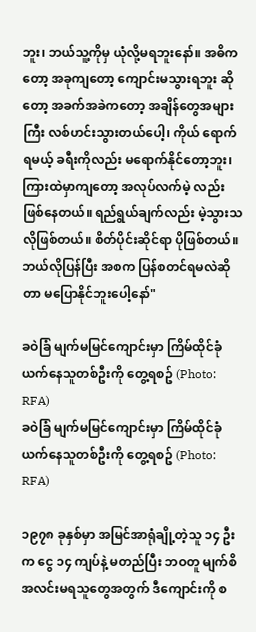ဘူး၊ ဘယ်သူ့ကိုမှ ယုံလို့မရဘူးနော်။ အဓိကတော့ အခုကျတော့ ကျောင်းမသွားရဘူး ဆိုတော့ အခက်အခဲကတော့ အချိန်တွေအများကြီး လစ်ဟင်းသွားတယ်ပေါ့၊ ကိုယ် ရောက်ရမယ့် ခရီးကိုလည်း မရောက်နိုင်တော့ဘူး၊ ကြားထဲမှာကျတော့ အလုပ်လက်မဲ့ လည်း ဖြစ်နေတယ်။ ရည်ရွယ်ချက်လည်း မဲ့သွားသလိုဖြစ်တယ်။ စိတ်ပိုင်းဆိုင်ရာ ပိုဖြစ်တယ်။ ဘယ်လိုပြန်ပြီး အစက ပြန်စတင်ရမလဲဆိုတာ မပြောနိုင်ဘူးပေါ့နော်"

ခဝဲခြံ မျက်မမြင်ကျောင်းမှာ ကြိမ်ထိုင်ခုံယက်နေသူတစ်ဦးကို တွေ့ရစဥ် (Photo: RFA)
ခဝဲခြံ မျက်မမြင်ကျောင်းမှာ ကြိမ်ထိုင်ခုံယက်နေသူတစ်ဦးကို တွေ့ရစဥ် (Photo: RFA)

၁၉၇၈ ခုနှစ်မှာ အမြင်အာရုံချို့တဲ့သူ ၁၄ ဦးက ငွေ ၁၄ ကျပ်နဲ့ မတည်ပြီး ဘဝတူ မျက်စိအလင်းမရသူတွေအတွက် ဒီကျောင်းကို စ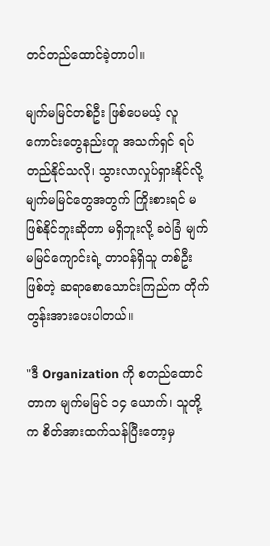တင်တည်ထောင်ခဲ့တာပါ။

မျက်မမြင်တစ်ဦး ဖြစ်ပေမယ့် လူကောင်းတွေနည်းတူ အသက်ရှင် ရပ်တည်နိုင်သလို၊ သွားလာလှုပ်ရှားနိုင်လို့ မျက်မမြင်တွေအတွက် ကြိုးစားရင် မဖြစ်နိုင်ဘူးဆိုတာ မရှိဘူးလို့ ခဝဲခြံ မျက်မမြင်ကျောင်းရဲ့ တာဝန်ရှိသူ တစ်ဦးဖြစ်တဲ့ ဆရာစောသောင်းကြည်က တိုက်တွန်းအားပေးပါတယ်။

"ဒီ Organization ကို စတည်ထောင်တာက မျက်မမြင် ၁၄ ယောက်၊ သူတို့က စိတ်အားထက်သန်ပြီးတော့မှ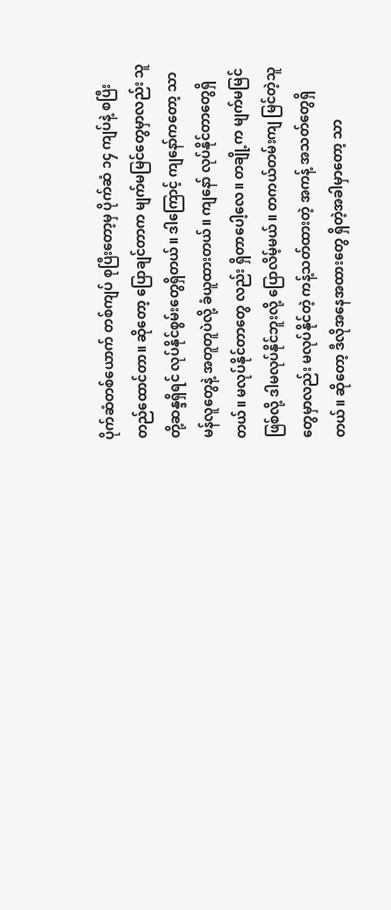ပိုက်ဆံတစ်ယောက် တစ်ကျပ် စုပြီးတော့မှ ပိုက်ဆံ ၁၄ ကျပ်နဲ့ စပြီးတည်ထောင်တာ။ ဆိုတော့ ပြောချင်တာက မျက်မမြင်တွေမှာလည်း သူတို့ဆန္ဒရှိရင် လုပ်နိုင်စွမ်းတွေရှိတယ်။ ဒါကြောင့် ကျနော်ကတော့ သာမန်လူတွေနဲ့ အတူတူပဲလို့ ခံယူထားတယ်။ ကျနော် လုပ်နိုင်တာတွေရှိတယ်။ မလုပ်နိုင်တာတွေ လည်း ရှိတာပေါ့လေ။ တချို့က မျက်မမြင်ဖြစ်လို့ ဒါမလုပ်နိုင်ဘူးလို့ ပြောလိမ့်မယ်။ တကယ်တမ်းကျ မြင်တဲ့သူတွေမှာလည်း မလုပ်နိုင်တဲ့ ကန့်သတ်ထားတဲ့ အကန့် အသတ်တွေရှိတယ်။ ဆိုတော့ ဒီလိုအနေအထားတွေ ရှိတဲ့အခါမှာတော့ သာ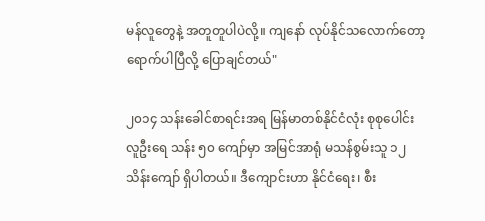မန်လူတွေနဲ့ အတူတူပါပဲလို့။ ကျနော် လုပ်နိုင်သလောက်တော့ ရောက်ပါပြီလို့ ပြောချင်တယ်"

၂၀၁၄ သန်းခေါင်စာရင်းအရ မြန်မာတစ်နိုင်ငံလုံး စုစုပေါင်း လူဦးရေ သန်း ၅၀ ကျော်မှာ အမြင်အာရုံ မသန်စွမ်းသူ ၁၂ သိန်းကျော် ရှိပါတယ်။ ဒီကျောင်းဟာ နိုင်ငံရေး၊ စီး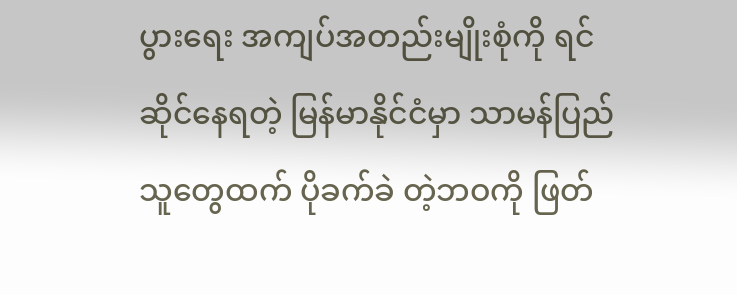ပွားရေး အကျပ်အတည်းမျိုးစုံကို ရင်ဆိုင်နေရတဲ့ မြန်မာနိုင်ငံမှာ သာမန်ပြည်သူတွေထက် ပိုခက်ခဲ တဲ့ဘဝကို ဖြတ်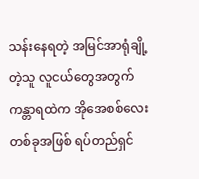သန်းနေရတဲ့ အမြင်အာရုံချို့တဲ့သူ လူငယ်တွေအတွက် ကန္တာရထဲက အိုအေစစ်လေးတစ်ခုအဖြစ် ရပ်တည်ရှင်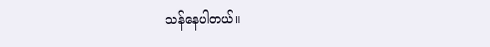သန်နေပါတယ်။